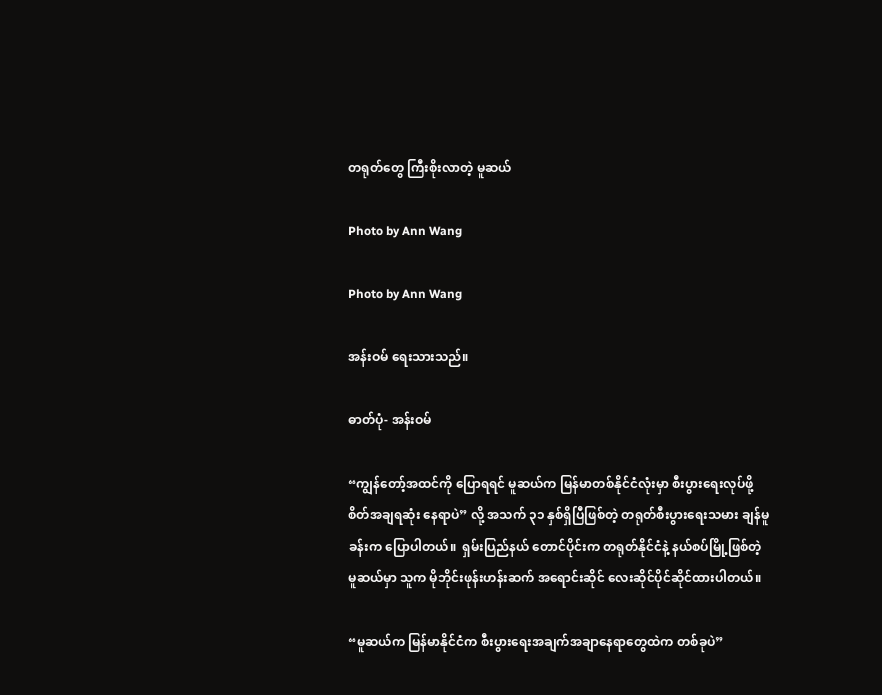တရုတ်တွေ ကြီးစိုးလာတဲ့ မူဆယ်

Photo by Ann Wang

Photo by Ann Wang

အန်းဝမ် ရေးသားသည်။

ဓာတ်ပုံ- အန်းဝမ်

“ကျွန်တော့်အထင်ကို ပြောရရင် မူဆယ်က မြန်မာတစ်နိုင်ငံလုံးမှာ စီးပွားရေးလုပ်ဖို့ စိတ်အချရဆုံး နေရာပဲ” လို့ အသက် ၃၁ နှစ်ရှိပြီဖြစ်တဲ့ တရုတ်စီးပွားရေးသမား ချန်မူခန်းက ပြောပါတယ်။  ရှမ်းပြည်နယ် တောင်ပိုင်းက တရုတ်နိုင်ငံနဲ့ နယ်စပ်မြို့ဖြစ်တဲ့ မူဆယ်မှာ သူက မိုဘိုင်းဖုန်းဟန်းဆက် အရောင်းဆိုင် လေးဆိုင်ပိုင်ဆိုင်ထားပါတယ်။

“မူဆယ်က မြန်မာနိုင်ငံက စီးပွားရေးအချက်အချာနေရာတွေထဲက တစ်ခုပဲ”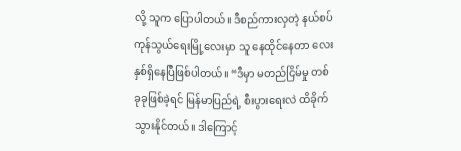လို့ သူက ပြောပါတယ်။ ဒီစည်ကားလှတဲ့ နယ်စပ်ကုန်သွယ်ရေးမြို့လေးမှာ သူ နေထိုင်နေတာ လေးနှစ်ရှိနေပြီဖြစ်ပါတယ်။ “ဒီမှာ မတည်ငြိမ်မှု တစ်ခုခုဖြစ်ခဲ့ရင် မြန်မာပြည်ရဲ့ စီးပွားရေးလဲ ထိခိုက်သွားနိုင်တယ်။ ဒါကြောင့်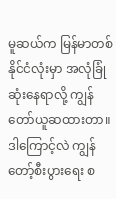မူဆယ်က မြန်မာတစ်နိုင်ငံလုံးမှာ အလုံခြုံဆုံးနေရာလို့ ကျွန်တော်ယူဆထားတာ။ ဒါကြောင့်လဲ ကျွန်တော့်စီးပွားရေး စ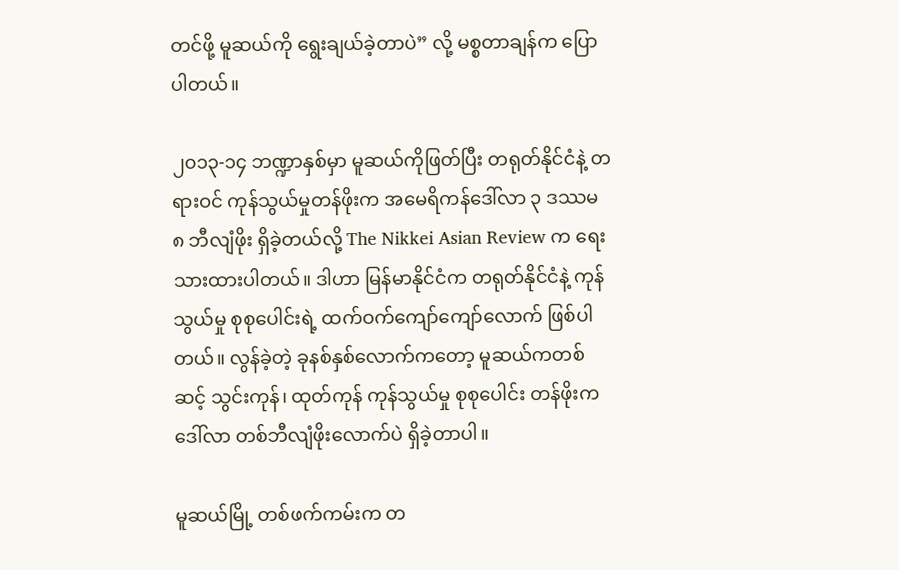တင်ဖို့ မူဆယ်ကို ရွေးချယ်ခဲ့တာပဲ” လို့ မစ္စတာချန်က ပြောပါတယ်။

၂၀၁၃-၁၄ ဘဏ္ဍာနှစ်မှာ မူဆယ်ကိုဖြတ်ပြီး တရုတ်နိုင်ငံနဲ့ တရားဝင် ကုန်သွယ်မှုတန်ဖိုးက အမေရိကန်ဒေါ်လာ ၃ ဒဿမ ၈ ဘီလျံဖိုး ရှိခဲ့တယ်လို့ The Nikkei Asian Review က ရေးသားထားပါတယ်။ ဒါဟာ မြန်မာနိုင်ငံက တရုတ်နိုင်ငံနဲ့ ကုန်သွယ်မှု စုစုပေါင်းရဲ့ ထက်ဝက်ကျော်ကျော်လောက် ဖြစ်ပါတယ်။ လွန်ခဲ့တဲ့ ခုနစ်နှစ်လောက်ကတော့ မူဆယ်ကတစ်ဆင့် သွင်းကုန်၊ ထုတ်ကုန် ကုန်သွယ်မှု စုစုပေါင်း တန်ဖိုးက ဒေါ်လာ တစ်ဘီလျံဖိုးလောက်ပဲ ရှိခဲ့တာပါ။

မူဆယ်မြို့ တစ်ဖက်ကမ်းက တ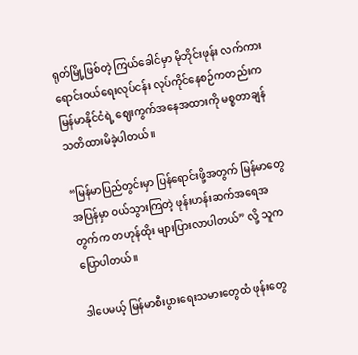ရုတ်မြို့ဖြစ်တဲ့ ကြယ်ခေါင်မှာ မိုဘိုင်းဖုန်း လက်ကားရောင်းဝယ်ရေးလုပ်ငန်း လုပ်ကိုင်နေစဉ်ကတည်းက မြန်မာနိုင်ငံရဲ့ ဈေးကွက်အနေအထားကို မစ္စတာချန် သတိထားမိခဲ့ပါတယ်။

“မြန်မာပြည်တွင်းမှာ ပြန်ရောင်းဖို့အတွက် မြန်မာတွေ အပြန်မှာ ဝယ်သွားကြတဲ့ ဖုန်းဟန်းဆက်အရေအတွက်က တဟုန်ထိုး များပြားလာပါတယ်” လို့ သူကပြောပါတယ်။

ဒါပေမယ့် မြန်မာစီးပွားရေးသမားတွေထံ ဖုန်းတွေ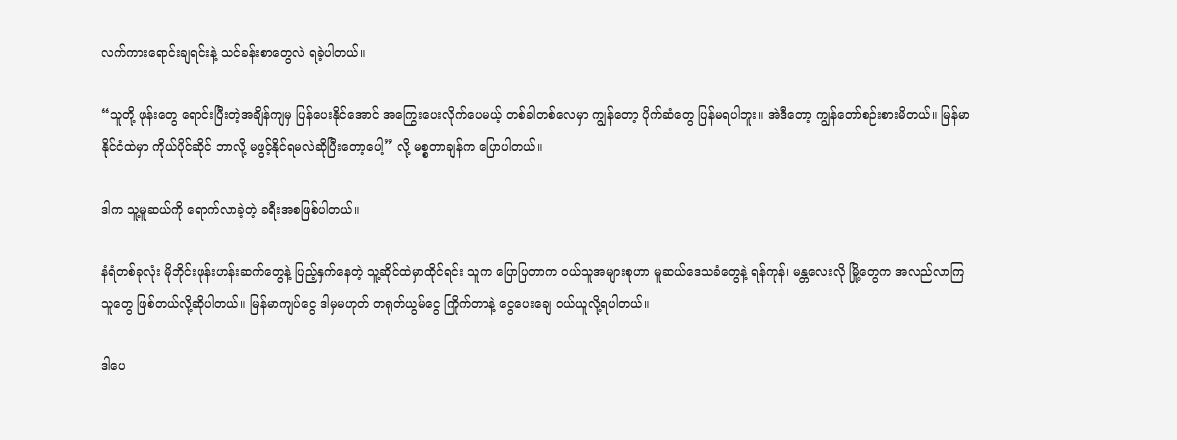လက်ကားရောင်းချရင်းနဲ့ သင်ခန်းစာတွေလဲ ရခဲ့ပါတယ်။

“သူတို့ ဖုန်းတွေ ရောင်းပြီးတဲ့အချိန်ကျမှ ပြန်ပေးနိုင်အောင် အကြွေးပေးလိုက်ပေမယ့် တစ်ခါတစ်လေမှာ ကျွန်တော့ ပိုက်ဆံတွေ ပြန်မရပါဘူး။ အဲဒီတော့ ကျွန်တော်စဉ်းစားမိတယ်။ မြန်မာနိုင်ငံထဲမှာ ကိုယ်ပိုင်ဆိုင် ဘာလို့ မဖွင့်နိုင်ရမလဲဆိုပြီးတော့ပေါ့” လို့ မစ္စတာချန်က ပြောပါတယ်။

ဒါက သူ့မူဆယ်ကို ရောက်လာခဲ့တဲ့ ခရီးအစဖြစ်ပါတယ်။

နံရံတစ်ခုလုံး မိုဘိုင်းဖုန်းဟန်းဆက်တွေနဲ့ ပြည့်နှက်နေတဲ့ သူ့ဆိုင်ထဲမှာထိုင်ရင်း သူက ပြောပြတာက ဝယ်သူအများစုဟာ မူဆယ်ဒေသခံတွေနဲ့ ရန်ကုန်၊ မန္တလေးလို မြို့တွေက အလည်လာကြသူတွေ ဖြစ်တယ်လို့ဆိုပါတယ်။ မြန်မာကျပ်ငွေ ဒါမှမဟုတ် တရုတ်ယွမ်ငွေ ကြိုက်တာနဲ့ ငွေပေးချေ ဝယ်ယူလို့ရပါတယ်။

ဒါပေ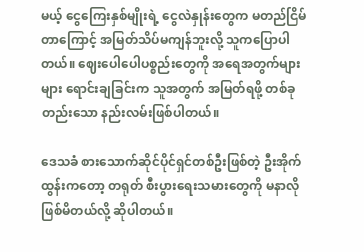မယ့် ငွေကြေးနှစ်မျိုးရဲ့ ငွေလဲနှုန်းတွေက မတည်ငြိမ်တာကြောင့် အမြတ်သိပ်မကျန်ဘူးလို့ သူကပြောပါတယ်။ ဈေးပေါပေါပစ္စည်းတွေကို အရေအတွက်များများ ရောင်းချခြင်းက သူအတွက် အမြတ်ရဖို့ တစ်ခုတည်းသော နည်းလမ်းဖြစ်ပါတယ်။

ဒေသခံ စားသောက်ဆိုင်ပိုင်ရှင်တစ်ဦးဖြစ်တဲ့ ဦးအိုက်ထွန်းကတော့ တရုတ် စီးပွားရေးသမားတွေကို မနာလိုဖြစ်မိတယ်လို့ ဆိုပါတယ်။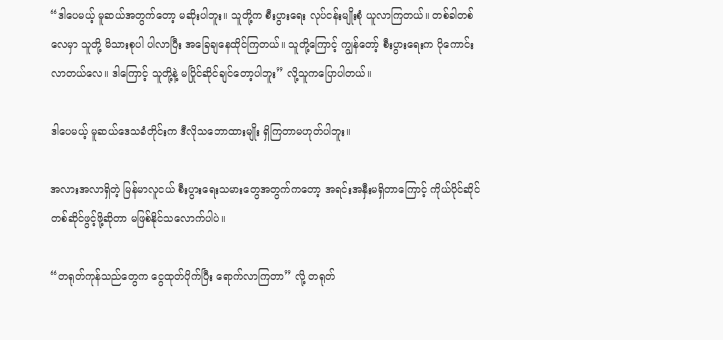“ဒါပေမယ့် မူဆယ်အတွက်တော့ မဆိုးပါဘူး။ သူတို့က စီးပွားရေး လုပ်ငန်းမျိုးစုံ ယူလာကြတယ်။ တစ်ခါတစ်လေမှာ သူတို့ မိသားစုပါ ပါလာပြီး အခြေချနေထိုင်ကြတယ်။ သူတို့ကြောင့် ကျွန်တော့် စီးပွားရေးက ပိုကောင်းလာတယ်လေ။ ဒါကြောင့် သူတို့နဲ့ မပြိုင်ဆိုင်ချင်တော့ပါဘူး” လို့သူကပြောပါတယ်။

ဒါပေမယ့် မူဆယ်ဒေသခံတိုင်းက ဒီလိုသဘောထားမျိုး ရှိကြတာမဟုတ်ပါဘူး။

အလားအလာရှိတဲ့ မြန်မာလူငယ် စီးပွားရေးသမားတွေအတွက်ကတော့ အရင်းအနှီးမရှိတာကြောင့် ကိုယ်ပိုင်ဆိုင်တစ်ဆိုင်ဖွင့်ဖို့ဆိုတာ မဖြစ်နိုင်သလောက်ပါပဲ။

“တရုတ်ကုန်သည်တွေက ငွေထုတ်ပိုက်ပြီး ရောက်လာကြတာ” လို့ တရုတ်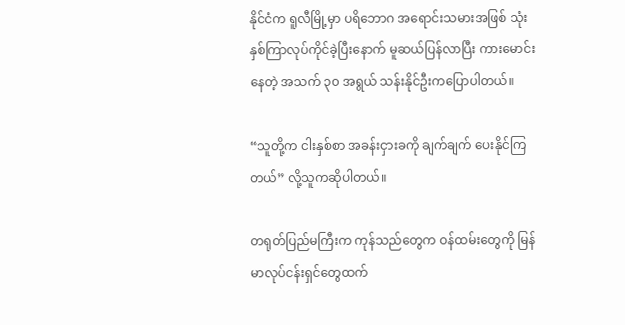နိုင်ငံက ရူလီမြို့မှာ ပရိဘောဂ အရောင်းသမားအဖြစ် သုံးနှစ်ကြာလုပ်ကိုင်ခဲ့ပြီးနောက် မူဆယ်ပြန်လာပြီး ကားမောင်းနေတဲ့ အသက် ၃၀ အရွယ် သန်းနိုင်ဦးကပြောပါတယ်။

“သူတို့က ငါးနှစ်စာ အခန်းငှားခကို ချက်ချက် ပေးနိုင်ကြတယ်” လို့သူကဆိုပါတယ်။

တရုတ်ပြည်မကြီးက ကုန်သည်တွေက ဝန်ထမ်းတွေကို မြန်မာလုပ်ငန်းရှင်တွေထက်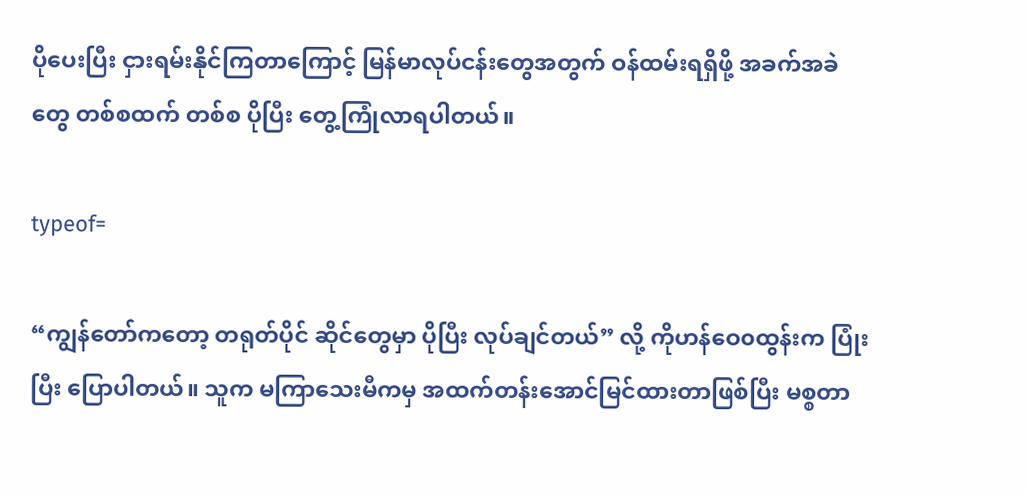ပိုပေးပြီး ငှားရမ်းနိုင်ကြတာကြောင့် မြန်မာလုပ်ငန်းတွေအတွက် ဝန်ထမ်းရရှိဖို့ အခက်အခဲတွေ တစ်စထက် တစ်စ ပိုပြီး တွေ့ကြုံလာရပါတယ်။

typeof=

“ကျွန်တော်ကတော့ တရုတ်ပိုင် ဆိုင်တွေမှာ ပိုပြီး လုပ်ချင်တယ်” လို့ ကိုဟန်ဝေ၀ထွန်းက ပြုံးပြီး ပြောပါတယ်။ သူက မကြာသေးမီကမှ အထက်တန်းအောင်မြင်ထားတာဖြစ်ပြီး မစ္စတာ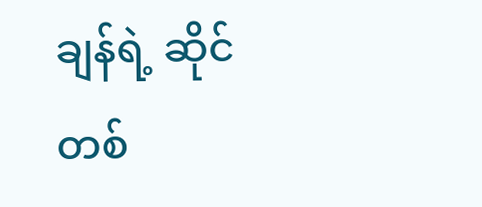ချန်ရဲ့ ဆိုင်တစ်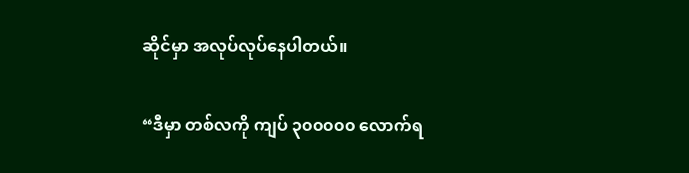ဆိုင်မှာ အလုပ်လုပ်နေပါတယ်။

“ဒီမှာ တစ်လကို ကျပ် ၃၀၀၀၀၀ လောက်ရ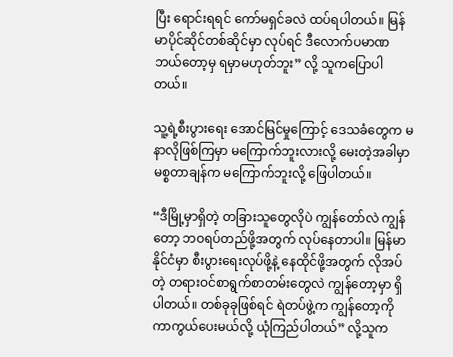ပြီး ရောင်းရရင် ကော်မရှင်ခလဲ ထပ်ရပါတယ်။ မြန်မာပိုင်ဆိုင်တစ်ဆိုင်မှာ လုပ်ရင် ဒီလောက်ပမာဏ ဘယ်တော့မှ ရမှာမဟုတ်ဘူး” လို့ သူကပြောပါတယ်။

သူ့ရဲ့စီးပွားရေး အောင်မြင်မှုကြောင့် ဒေသခံတွေက မနာလိုဖြစ်ကြမှာ မကြောက်ဘူးလားလို့ မေးတဲ့အခါမှာ မစ္စတာချန်က မကြောက်ဘူးလို့ ဖြေပါတယ်။

“ဒီမြို့မှာရှိတဲ့ တခြားသူတွေလိုပဲ ကျွန်တော်လဲ ကျွန်တော့ ဘဝရပ်တည်ဖို့အတွက် လုပ်နေတာပါ။ မြန်မာနိုင်ငံမှာ စီးပွားရေးလုပ်ဖို့နဲ့ နေထိုင်ဖို့အတွက် လိုအပ်တဲ့ တရားဝင်စာရွက်စာတမ်းတွေလဲ ကျွန်တော့မှာ ရှိပါတယ်။ တစ်ခုခုဖြစ်ရင် ရဲတပ်ဖွဲ့က ကျွန်တော့ကို ကာကွယ်ပေးမယ်လို့ ယုံကြည်ပါတယ်” လို့သူက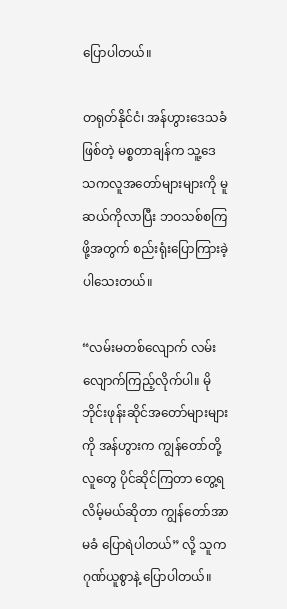ပြောပါတယ်။

တရုတ်နိုင်ငံ၊ အန်ဟွားဒေသခံဖြစ်တဲ့ မစ္စတာချန်က သူ့ဒေသကလူအတော်များများကို မူဆယ်ကိုလာပြီး ဘဝသစ်စကြဖို့အတွက် စည်းရုံးပြောကြားခဲ့ပါသေးတယ်။

“လမ်းမတစ်လျောက် လမ်းလျောက်ကြည့်လိုက်ပါ။ မိုဘိုင်းဖုန်းဆိုင်အတော်များများကို အန်ဟွားက ကျွန်တော်တို့ လူတွေ ပိုင်ဆိုင်ကြတာ တွေ့ရလိမ့်မယ်ဆိုတာ ကျွန်တော်အာမခံ ပြောရဲပါတယ်” လို့ သူက ဂုဏ်ယူစွာနဲ့ ပြောပါတယ်။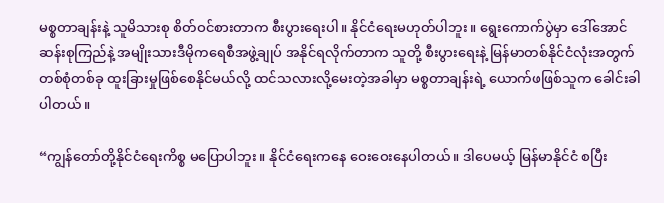မစ္စတာချန်းနဲ့ သူမိသားစု စိတ်ဝင်စားတာက စီးပွားရေးပါ။ နိုင်ငံရေးမဟုတ်ပါဘူး။ ရွေးကောက်ပွဲမှာ ဒေါ်အောင်ဆန်းစုကြည်နဲ့ အမျိုးသားဒီမိုကရေစီအဖွဲ့ချုပ် အနိုင်ရလိုက်တာက သူတို့ စီးပွားရေးနဲ့ မြန်မာတစ်နိုင်ငံလုံးအတွက် တစ်စုံတစ်ခု ထူးခြားမှုဖြစ်စေနိုင်မယ်လို့ ထင်သလားလို့မေးတဲ့အခါမှာ မစ္စတာချန်းရဲ့ ယောက်ဖဖြစ်သူက ခေါင်းခါပါတယ်။

“ကျွန်တော်တို့နိုင်ငံရေးကိစ္စ မပြောပါဘူး။ နိုင်ငံရေးကနေ ဝေးဝေးနေပါတယ်။ ဒါပေမယ့် မြန်မာနိုင်ငံ စပြီး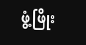ဖွံ့ဖြိုး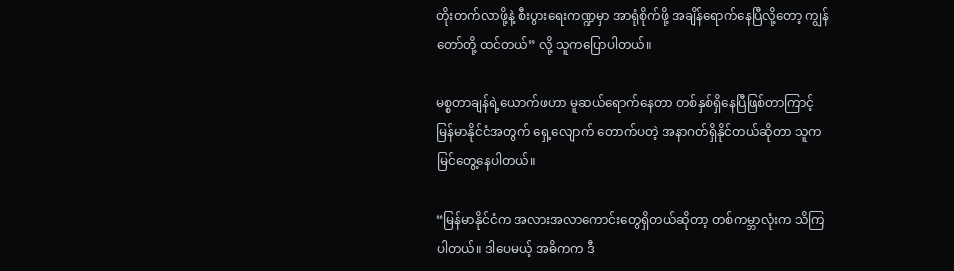တိုးတက်လာဖို့နဲ့ စီးပွားရေးကဏ္ဍမှာ အာရုံစိုက်ဖို့ အချိန်ရောက်နေပြီလို့တော့ ကျွန်တော်တို့ ထင်တယ်” လို့ သူကပြောပါတယ်။

မစ္စတာချန်ရဲ့ယောက်ဖဟာ မူဆယ်ရောက်နေတာ တစ်နှစ်ရှိနေပြီဖြစ်တာကြာင့် မြန်မာနိုင်ငံအတွက် ရှေ့လျောက် တောက်ပတဲ့ အနာဂတ်ရှိနိုင်တယ်ဆိုတာ သူက မြင်တွေ့နေပါတယ်။

“မြန်မာနိုင်ငံက အလားအလာကောင်းတွေရှိတယ်ဆိုတာ့ တစ်ကမ္ဘာလုံးက သိကြပါတယ်။ ဒါပေမယ့် အဓိကက ဒီ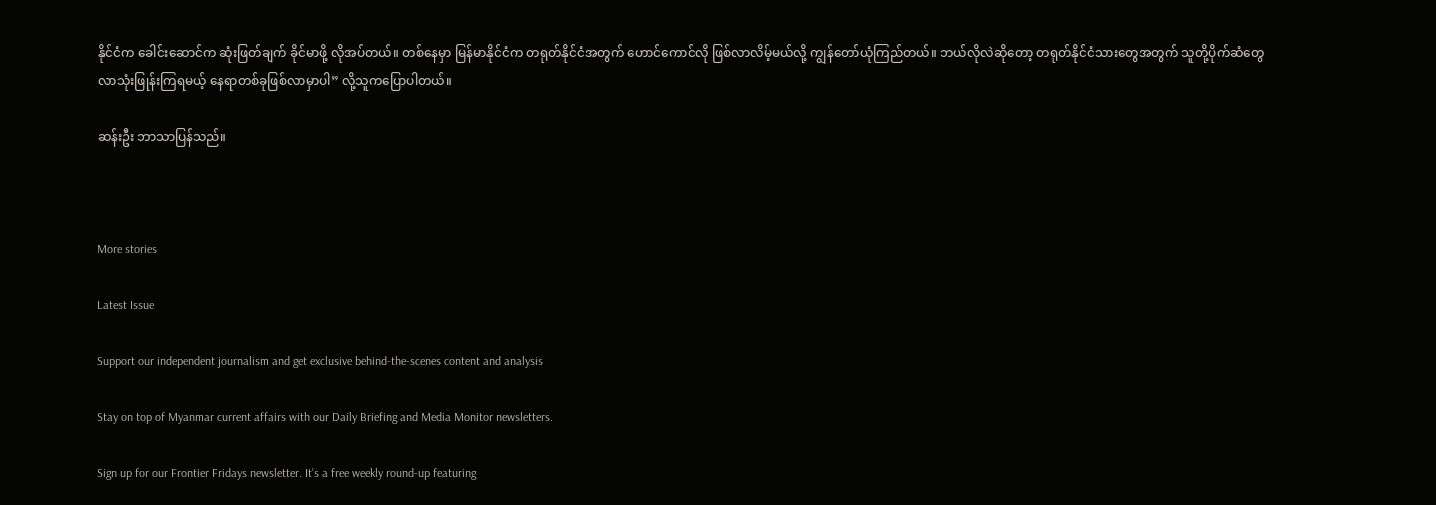နိုင်ငံက ခေါင်းဆောင်က ဆုံးဖြတ်ချက် ခိုင်မာဖို့ လိုအပ်တယ်။ တစ်နေမှာ မြန်မာနိုင်ငံက တရုတ်နိုင်ငံအတွက် ဟောင်ကောင်လို ဖြစ်လာလိမ့်မယ်လို့ ကျွန်တော်ယုံကြည်တယ်။ ဘယ်လိုလဲဆိုတော့ တရုတ်နိုင်ငံသားတွေအတွက် သူတို့ပိုက်ဆံတွေ လာသုံးဖြုန်းကြရမယ့် နေရာတစ်ခုဖြစ်လာမှာပါ” လို့သူကပြောပါတယ်။

ဆန်းဦး ဘာသာပြန်သည်။



More stories

Latest Issue

Support our independent journalism and get exclusive behind-the-scenes content and analysis

Stay on top of Myanmar current affairs with our Daily Briefing and Media Monitor newsletters.

Sign up for our Frontier Fridays newsletter. It’s a free weekly round-up featuring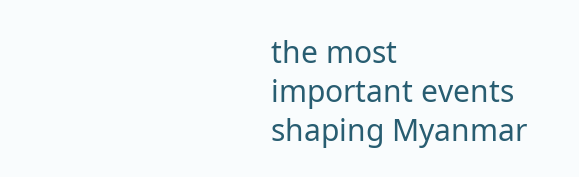the most important events shaping Myanmar